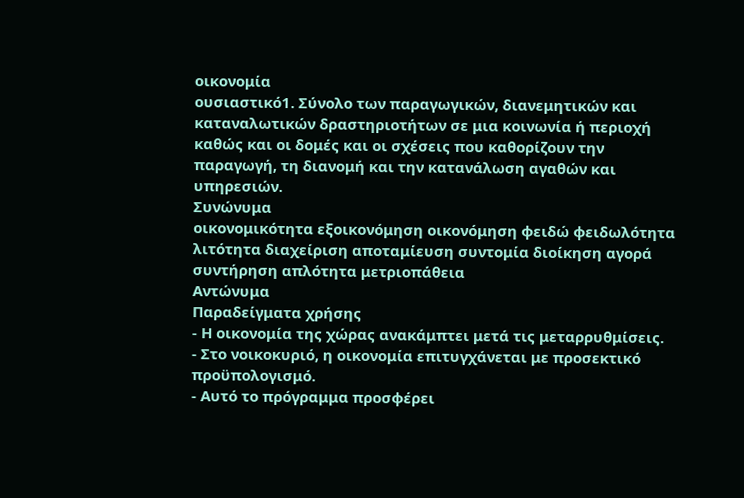οικονομία
ουσιαστικό1. Σύνολο των παραγωγικών, διανεμητικών και καταναλωτικών δραστηριοτήτων σε μια κοινωνία ή περιοχή καθώς και οι δομές και οι σχέσεις που καθορίζουν την παραγωγή, τη διανομή και την κατανάλωση αγαθών και υπηρεσιών.
Συνώνυμα
οικονομικότητα εξοικονόμηση οικονόμηση φειδώ φειδωλότητα λιτότητα διαχείριση αποταμίευση συντομία διοίκηση αγορά συντήρηση απλότητα μετριοπάθεια
Αντώνυμα
Παραδείγματα χρήσης
- Η οικονομία της χώρας ανακάμπτει μετά τις μεταρρυθμίσεις.
- Στο νοικοκυριό, η οικονομία επιτυγχάνεται με προσεκτικό προϋπολογισμό.
- Αυτό το πρόγραμμα προσφέρει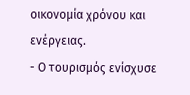οικονομία χρόνου και ενέργειας.
- Ο τουρισμός ενίσχυσε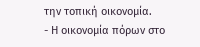την τοπική οικονομία.
- Η οικονομία πόρων στο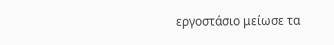εργοστάσιο μείωσε τα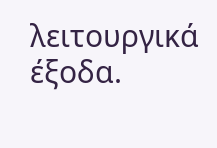λειτουργικά έξοδα.